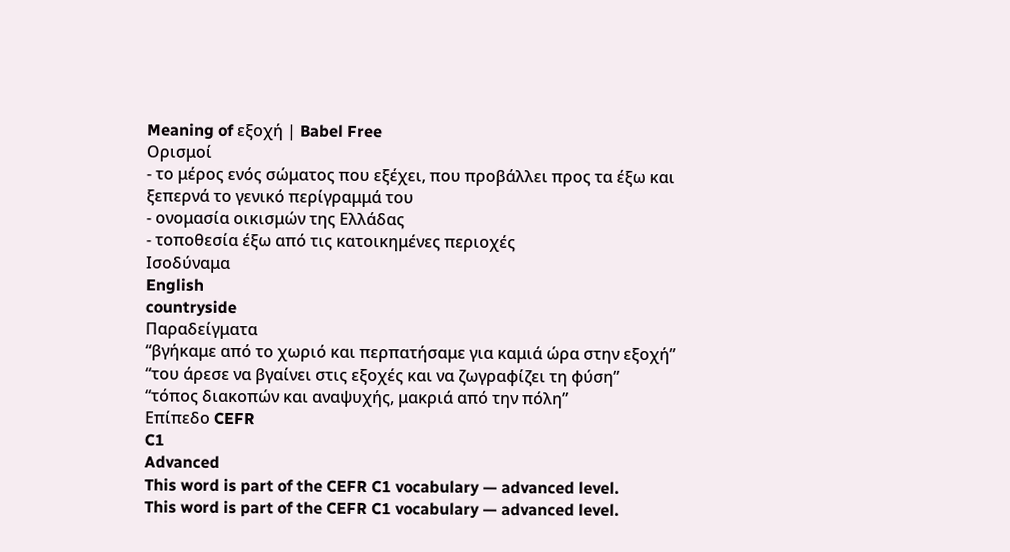Meaning of εξοχή | Babel Free
Ορισμοί
- το μέρος ενός σώματος που εξέχει, που προβάλλει προς τα έξω και ξεπερνά το γενικό περίγραμμά του
- ονομασία οικισμών της Ελλάδας
- τοποθεσία έξω από τις κατοικημένες περιοχές
Ισοδύναμα
English
countryside
Παραδείγματα
“βγήκαμε από το χωριό και περπατήσαμε για καμιά ώρα στην εξοχή”
“του άρεσε να βγαίνει στις εξοχές και να ζωγραφίζει τη φύση”
“τόπος διακοπών και αναψυχής, μακριά από την πόλη”
Επίπεδο CEFR
C1
Advanced
This word is part of the CEFR C1 vocabulary — advanced level.
This word is part of the CEFR C1 vocabulary — advanced level.